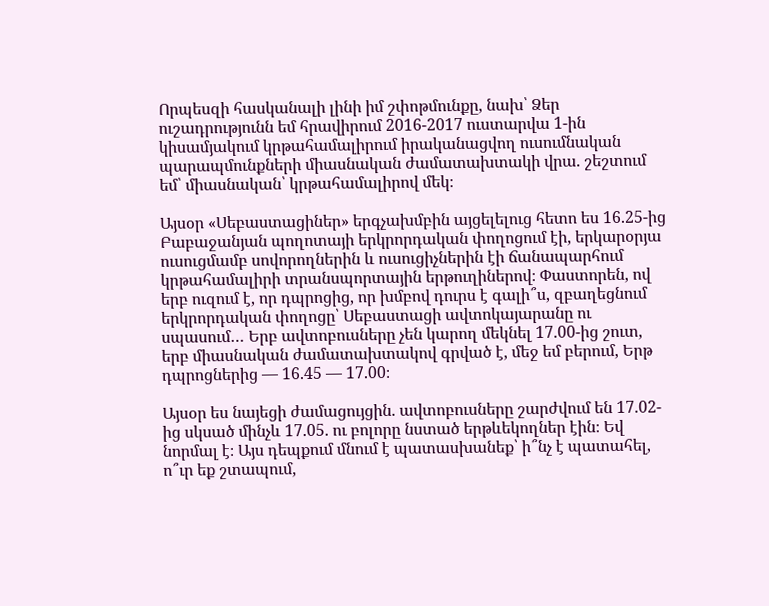Որպեսզի հասկանալի լինի իմ շփոթմունքը, նախ՝ Ձեր ուշադրությունն եմ հրավիրում 2016-2017 ուստարվա 1-ին կիսամյակում կրթահամալիրում իրականացվող ուսումնական պարապմունքների միասնական ժամատախտակի վրա. շեշտում եմ՝ միասնական՝ կրթահամալիրով մեկ։

Այսօր «Սեբաստացիներ» երգչախմբին այցելելուց հետո ես 16.25-ից Բաբաջանյան պողոտայի երկրորդական փողոցում էի, երկարօրյա ուսուցմամբ սովորողներին և ուսուցիչներին էի ճանապարհում կրթահամալիրի տրանսպորտային երթուղիներով։ Փաստորեն, ով երբ ուզում է, որ դպրոցից, որ խմբով դուրս է գալի՞ս, զբաղեցնում երկրորդական փողոցը՝ Սեբաստացի ավտոկայարանը ու սպասում… Երբ ավտոբուսները չեն կարող մեկնել 17.00-ից շուտ, երբ միասնական ժամատախտակով գրված է, մեջ եմ բերում, Երթ դպրոցներից — 16.45 — 17.00։

Այսօր ես նայեցի ժամացույցին. ավտոբուսները շարժվում են 17.02-ից սկսած մինչև 17.05. ու բոլորը նստած երթևեկողներ էին։ Եվ նորմալ է։ Այս դեպքում մնում է պատասխանեք՝ ի՞նչ է պատահել, ո՞ւր եք շտապում,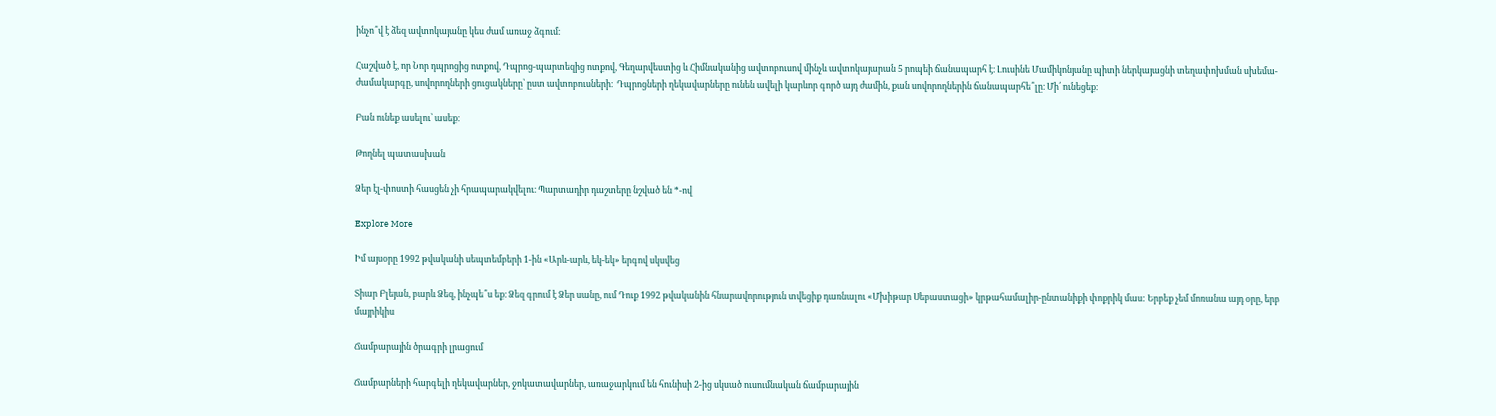ինչո՞վ է ձեզ ավտոկայանը կես ժամ առաջ ձգում։

Հաշված է, որ Նոր դպրոցից ոտքով, Դպրոց-պարտեզից ոտքով, Գեղարվեստից և Հիմնականից ավտոբուսով մինչև ավտոկայարան 5 րոպեի ճանապարհ է։ Լուսինե Մամիկոնյանը պիտի ներկայացնի տեղափոխման սխեմա-ժամակարգը, սովորողների ցուցակները՝ ըստ ավտոբուսների։  Դպրոցների ղեկավարները ունեն ավելի կարևոր գործ այդ ժամին, քան սովորողներին ճանապարհե՞լը։ Մի՛ ունեցեք։

Բան ունեք ասելու՝ ասեք։

Թողնել պատասխան

Ձեր էլ-փոստի հասցեն չի հրապարակվելու։ Պարտադիր դաշտերը նշված են *-ով

Explore More

Իմ այսօրը 1992 թվականի սեպտեմբերի 1-ին «Արև-արև, եկ-եկ» երգով սկսվեց

Տիար Բլեյան, բարև Ձեզ, ինչպե՞ս եք։ Ձեզ գրում է Ձեր սանը, ում Դուք 1992 թվականին հնարավորություն տվեցիք դառնալու «Մխիթար Սեբաստացի» կրթահամալիր-ընտանիքի փոքրիկ մաս: Երբեք չեմ մոռանա այդ օրը, երբ մայրիկիս

Ճամբարային ծրագրի լրացում

Ճամբարների հարգելի ղեկավարներ, ջոկատավարներ, առաջարկում են հունիսի 2-ից սկսած ուսումնական ճամբարային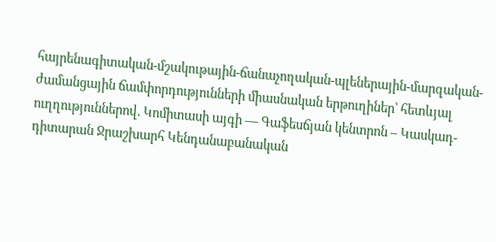հայրենագիտական-մշակութային-ճանաչողական-պլեներային-մարզական-ժամանցային ճամփորդությունների միասնական երթուղիներ՝ հետևյալ ուղղություններով. Կոմիտասի այգի — Գաֆեսճյան կենտրոն – Կասկադ- դիտարան Ջրաշխարհ Կենդանաբանական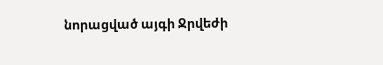նորացված այգի Ջրվեժի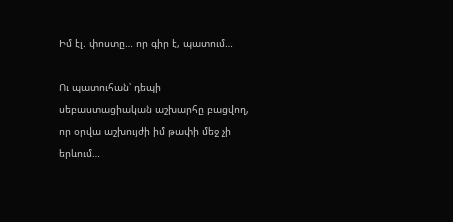Իմ էլ. փոստը… որ գիր է, պատում…

Ու պատուհան՝ դեպի սեբաստացիական աշխարհը բացվող, որ օրվա աշխույժի իմ թափի մեջ չի երևում…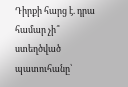Դիրքի հարց է. դրա համար չի՞ ստեղծված պատուհանը՝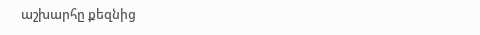աշխարհը քեզնից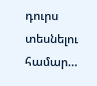դուրս տեսնելու համար…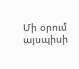Մի օրում այսպիսի